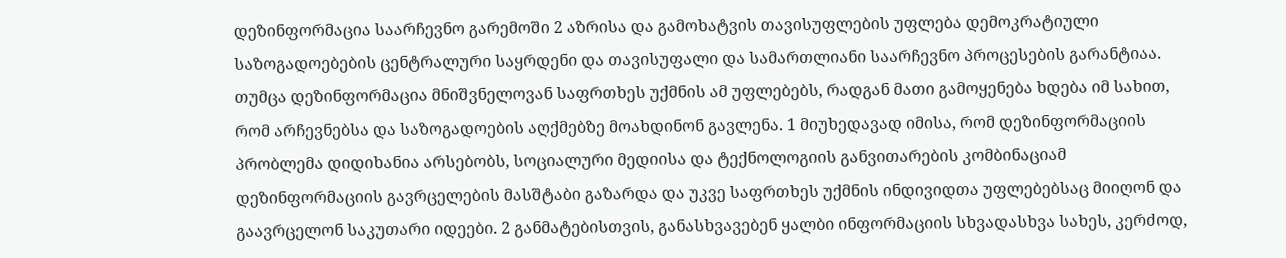დეზინფორმაცია საარჩევნო გარემოში 2 აზრისა და გამოხატვის თავისუფლების უფლება დემოკრატიული საზოგადოებების ცენტრალური საყრდენი და თავისუფალი და სამართლიანი საარჩევნო პროცესების გარანტიაა. თუმცა დეზინფორმაცია მნიშვნელოვან საფრთხეს უქმნის ამ უფლებებს, რადგან მათი გამოყენება ხდება იმ სახით, რომ არჩევნებსა და საზოგადოების აღქმებზე მოახდინონ გავლენა. 1 მიუხედავად იმისა, რომ დეზინფორმაციის პრობლემა დიდიხანია არსებობს, სოციალური მედიისა და ტექნოლოგიის განვითარების კომბინაციამ დეზინფორმაციის გავრცელების მასშტაბი გაზარდა და უკვე საფრთხეს უქმნის ინდივიდთა უფლებებსაც მიიღონ და გაავრცელონ საკუთარი იდეები. 2 განმატებისთვის, განასხვავებენ ყალბი ინფორმაციის სხვადასხვა სახეს, კერძოდ,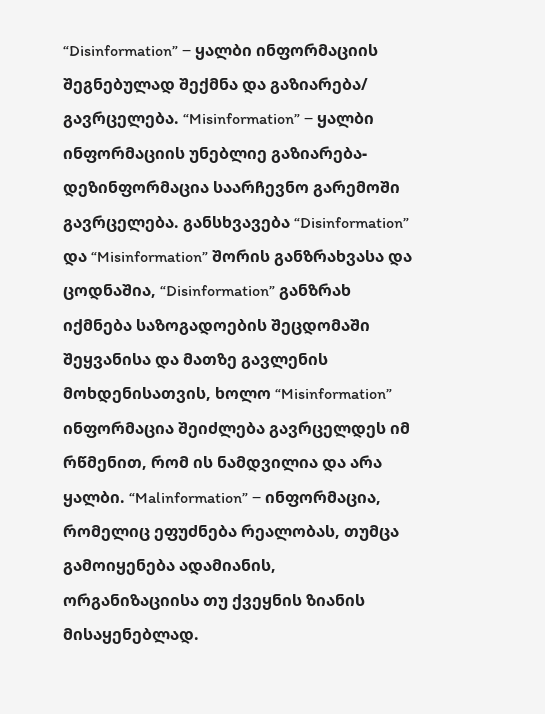“Disinformation” ‒ ყალბი ინფორმაციის შეგნებულად შექმნა და გაზიარება/ გავრცელება. “Misinformation” ‒ ყალბი ინფორმაციის უნებლიე გაზიარება- დეზინფორმაცია საარჩევნო გარემოში გავრცელება. განსხვავება “Disinformation” და “Misinformation” შორის განზრახვასა და ცოდნაშია, “Disinformation” განზრახ იქმნება საზოგადოების შეცდომაში შეყვანისა და მათზე გავლენის მოხდენისათვის, ხოლო “Misinformation” ინფორმაცია შეიძლება გავრცელდეს იმ რწმენით, რომ ის ნამდვილია და არა ყალბი. “Malinformation” ‒ ინფორმაცია, რომელიც ეფუძნება რეალობას, თუმცა გამოიყენება ადამიანის, ორგანიზაციისა თუ ქვეყნის ზიანის მისაყენებლად.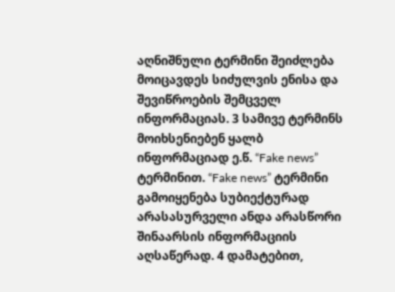აღნიშნული ტერმინი შეიძლება მოიცავდეს სიძულვის ენისა და შევიწროების შემცველ ინფორმაციას. 3 სამივე ტერმინს მოიხსენიებენ ყალბ ინფორმაციად ე.წ. “Fake news” ტერმინით. “Fake news” ტერმინი გამოიყენება სუბიექტურად არასასურველი ანდა არასწორი შინაარსის ინფორმაციის აღსაწერად. 4 დამატებით,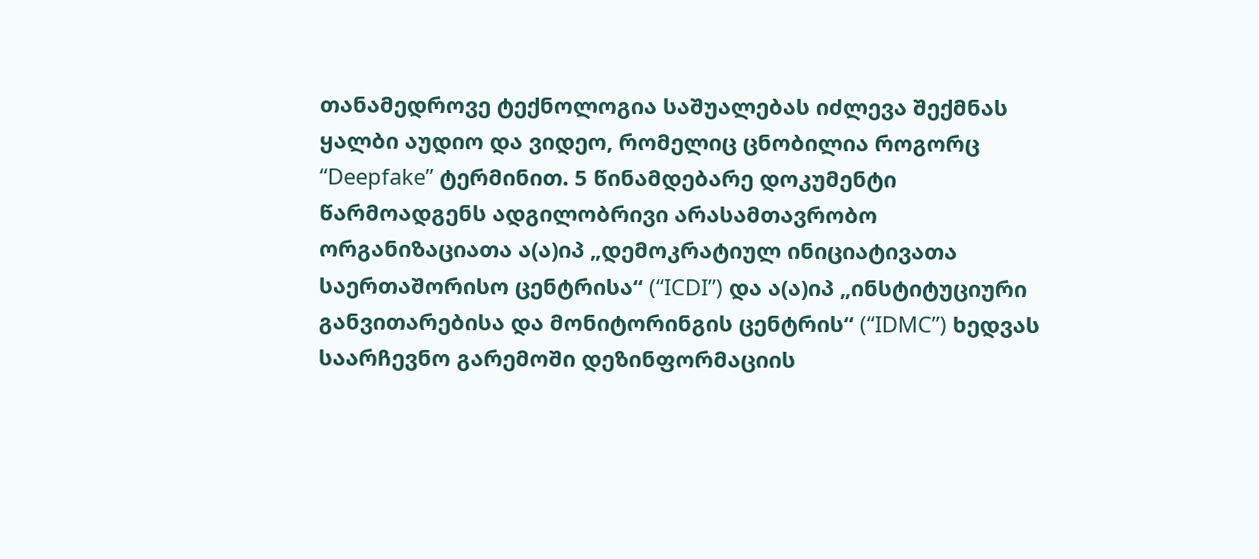თანამედროვე ტექნოლოგია საშუალებას იძლევა შექმნას ყალბი აუდიო და ვიდეო, რომელიც ცნობილია როგორც “Deepfake” ტერმინით. 5 წინამდებარე დოკუმენტი წარმოადგენს ადგილობრივი არასამთავრობო ორგანიზაციათა ა(ა)იპ „დემოკრატიულ ინიციატივათა საერთაშორისო ცენტრისა“ (“ICDI”) და ა(ა)იპ „ინსტიტუციური განვითარებისა და მონიტორინგის ცენტრის“ (“IDMC”) ხედვას საარჩევნო გარემოში დეზინფორმაციის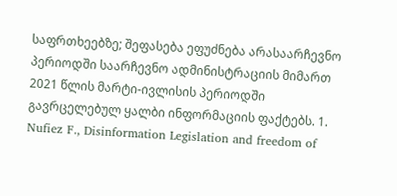საფრთხეებზე; შეფასება ეფუძნება არასაარჩევნო პერიოდში საარჩევნო ადმინისტრაციის მიმართ 2021 წლის მარტი-ივლისის პერიოდში გავრცელებულ ყალბი ინფორმაციის ფაქტებს. 1. Nufiez F., Disinformation Legislation and freedom of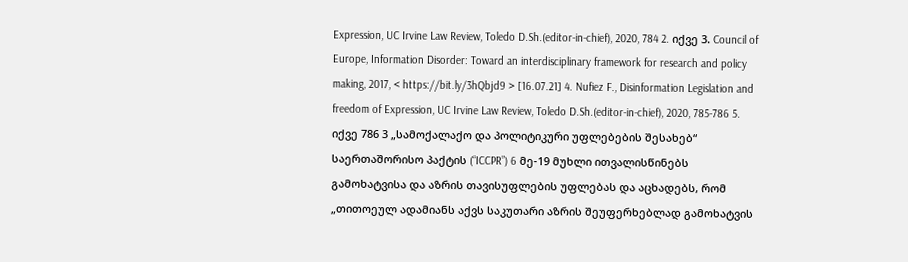Expression, UC Irvine Law Review, Toledo D.Sh.(editor-in-chief), 2020, 784 2. იქვე 3. Council of Europe, Information Disorder: Toward an interdisciplinary framework for research and policy making, 2017, < https://bit.ly/3hQbjd9 > [16.07.21] 4. Nufiez F., Disinformation Legislation and freedom of Expression, UC Irvine Law Review, Toledo D.Sh.(editor-in-chief), 2020, 785-786 5. იქვე 786 3 „სამოქალაქო და პოლიტიკური უფლებების შესახებ“ საერთაშორისო პაქტის (“ICCPR”) 6 მე-19 მუხლი ითვალისწინებს გამოხატვისა და აზრის თავისუფლების უფლებას და აცხადებს, რომ „თითოეულ ადამიანს აქვს საკუთარი აზრის შეუფერხებლად გამოხატვის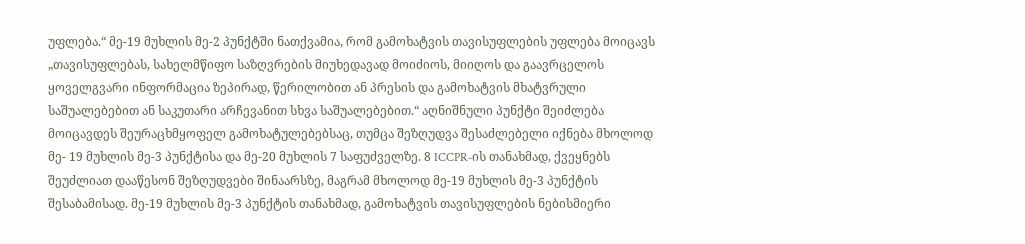უფლება.“ მე-19 მუხლის მე-2 პუნქტში ნათქვამია, რომ გამოხატვის თავისუფლების უფლება მოიცავს „თავისუფლებას, სახელმწიფო საზღვრების მიუხედავად მოიძიოს, მიიღოს და გაავრცელოს ყოველგვარი ინფორმაცია ზეპირად, წერილობით ან პრესის და გამოხატვის მხატვრული საშუალებებით ან საკუთარი არჩევანით სხვა საშუალებებით.“ აღნიშნული პუნქტი შეიძლება მოიცავდეს შეურაცხმყოფელ გამოხატულებებსაც, თუმცა შეზღუდვა შესაძლებელი იქნება მხოლოდ მე- 19 მუხლის მე-3 პუნქტისა და მე-20 მუხლის 7 საფუძველზე. 8 ICCPR-ის თანახმად, ქვეყნებს შეუძლიათ დააწესონ შეზღუდვები შინაარსზე, მაგრამ მხოლოდ მე-19 მუხლის მე-3 პუნქტის შესაბამისად. მე-19 მუხლის მე-3 პუნქტის თანახმად, გამოხატვის თავისუფლების ნებისმიერი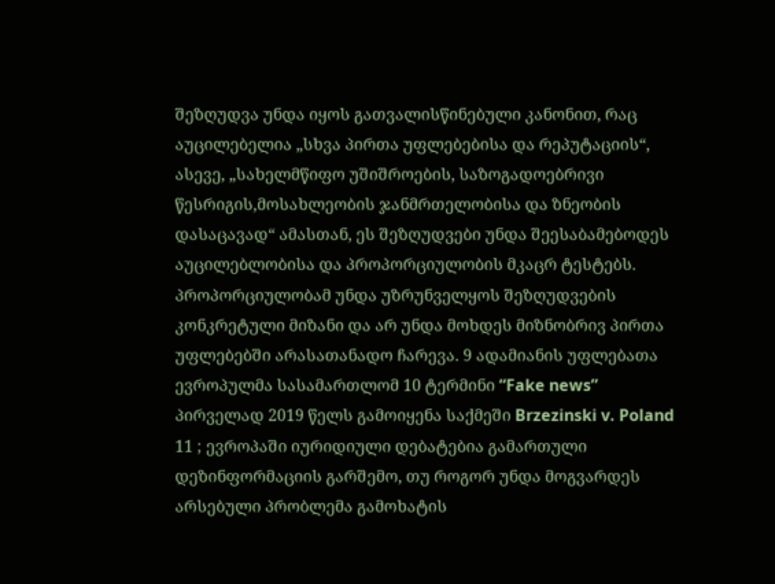შეზღუდვა უნდა იყოს გათვალისწინებული კანონით, რაც აუცილებელია „სხვა პირთა უფლებებისა და რეპუტაციის“, ასევე, „სახელმწიფო უშიშროების, საზოგადოებრივი წესრიგის,მოსახლეობის ჯანმრთელობისა და ზნეობის დასაცავად“ ამასთან, ეს შეზღუდვები უნდა შეესაბამებოდეს აუცილებლობისა და პროპორციულობის მკაცრ ტესტებს. პროპორციულობამ უნდა უზრუნველყოს შეზღუდვების კონკრეტული მიზანი და არ უნდა მოხდეს მიზნობრივ პირთა უფლებებში არასათანადო ჩარევა. 9 ადამიანის უფლებათა ევროპულმა სასამართლომ 10 ტერმინი “Fake news” პირველად 2019 წელს გამოიყენა საქმეში Brzezinski v. Poland 11 ; ევროპაში იურიდიული დებატებია გამართული დეზინფორმაციის გარშემო, თუ როგორ უნდა მოგვარდეს არსებული პრობლემა გამოხატის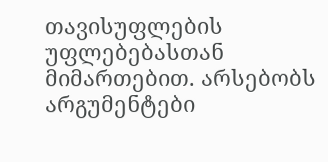თავისუფლების უფლებებასთან მიმართებით. არსებობს არგუმენტები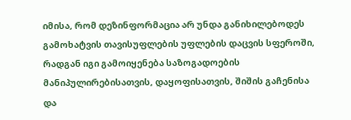იმისა, რომ დეზინფორმაცია არ უნდა განიხილებოდეს გამოხატვის თავისუფლების უფლების დაცვის სფეროში, რადგან იგი გამოიყენება საზოგადოების მანიპულირებისათვის, დაყოფისათვის, შიშის გაჩენისა და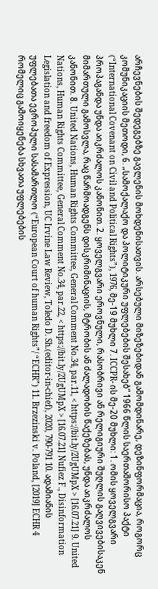არჩევნების შედეგებზე გავლენის მოხდენისათვის. არსებული მიზეზებიდან გამომდინარე, დეზინფორმაცია, როგორც კომუნიკაციის მეთოდი, 6. „სამოქალაქო და პოლიტიკური უფლებების შესახებ“ 1966 წლის საერთაშორისო პაქტი (“International Covenant on Civil and Political Rights”), 1976, მე-19 მუხლი 7. ICCPR- ის მე-20 მუხლი: 1. ომის ყოველგვარი პროპაგანდა უნდა აიკრძალოს კანონით. 2. ყოველგვარი ეროვნული, რასობრივი ან რელიგიური შუღლის გაღვივებისაკენ მიმართული გამოსვლა, რაც წარმოადგენს დისკრიმინაციის, მტრობის ან ძალადობის წაქეზებას, უნდა აიკრძალოს კანონით. 8. United Nations, Human Rights Committee, General Comment No.34, par.11, < https://bit.ly/2UgUMpX > [16.07.21] 9. United Nations, Human Rights Committee, General Comment No.34, par.22, < https://bit.ly/2UgUMpX > [16.07.21] Nufiez F., Disinformation Legislation and freedom of Expression, UC Irvine Law Review, Toledo D. Sh.(editor-in-chief), 2020, 790-791 10. ადამიანის უფლებათა ევროპული სასამართლო (“European Court of human Rights”/ “ECHR”) 11. Brzezinski v. Poland, [2019] ECHR 4 რომელიც გამოიყენება სხვათა უფლებების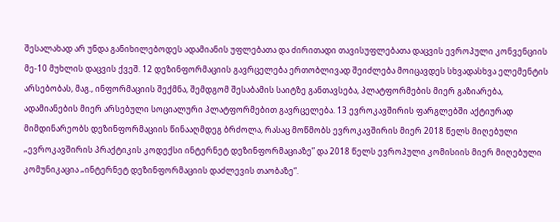შესალახად არ უნდა განიხილებოდეს ადამიანის უფლებათა და ძირითადი თავისუფლებათა დაცვის ევროპული კონვენციის მე-10 მუხლის დაცვის ქვეშ. 12 დეზინფორმაციის გავრცელება ერთობლივად შეიძლება მოიცავდეს სხვადასხვა ელემენტის არსებობას, მაგ., ინფორმაციის შექმნა, შემდგომ შესაბამის საიტზე განთავსება, პლატფორმების მიერ გაზიარება, ადამიანების მიერ არსებული სოციალური პლატფორმებით გავრცელება. 13 ევროკავშირის ფარგლებში აქტიურად მიმდინარეობს დეზინფორმაციის წინააღმდეგ ბრძოლა, რასაც მოწმობს ევროკავშირის მიერ 2018 წელს მიღებული „ევროკავშირის პრაქტიკის კოდექსი ინტერნეტ დეზინფორმაციაზე” და 2018 წელს ევროპული კომისიის მიერ მიღებული კომუნიკაცია „ინტერნეტ დეზინფორმაციის დაძლევის თაობაზე“.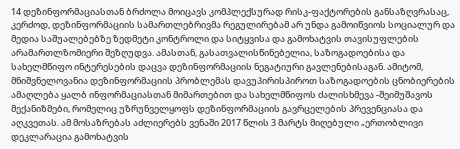14 დეზინფორმაციასთან ბრძოლა მოიცავს კომპლექსურად რისკ-ფაქტორების განსაზღვრასაც, კერძოდ, დეზინფორმაციის სამართლებრივმა რეგულირებამ არ უნდა გამოიწვიოს სოციალურ და მედია საშუალებებზე ზედმეტი კონტროლი და სიტყვისა და გამოხატვის თავისუფლების არამართლზომიერი შეზღუდვა. ამასთან, გასათვალისწინებელია, საზოგადოებისა და სახელმწიფო ინტერესების დაცვა დეზინფორმაციის ნეგატიური გავლენებისაგან. ამიტომ, მნიშვნელოვანია დეზინფორმაციის პრობლემას დავუპირისპიროთ საზოგადოების ცნობიერების ამაღლება ყალბ ინფორმაციასთან მიმართებით და სახელმწიფოს ძალისხმევა -შეიმუშავოს მექანიზმები, რომელიც უზრუნველყოფს დეზინფორმაციის გავრცელების პრევენციასა და აღკვეთას. ამ მოსაზრებას აძლიერებს ვენაში 2017 წლის 3 მარტს მიღებული „ერთობლივი დეკლარაცია გამოხატვის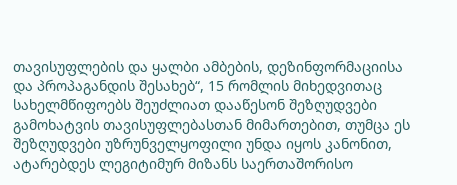თავისუფლების და ყალბი ამბების, დეზინფორმაციისა და პროპაგანდის შესახებ“, 15 რომლის მიხედვითაც სახელმწიფოებს შეუძლიათ დააწესონ შეზღუდვები გამოხატვის თავისუფლებასთან მიმართებით, თუმცა ეს შეზღუდვები უზრუნველყოფილი უნდა იყოს კანონით, ატარებდეს ლეგიტიმურ მიზანს საერთაშორისო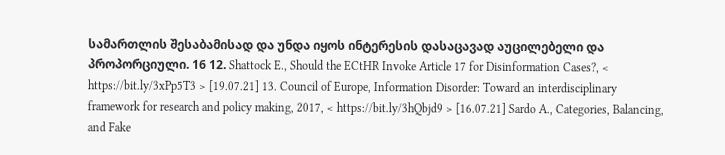სამართლის შესაბამისად და უნდა იყოს ინტერესის დასაცავად აუცილებელი და პროპორციული. 16 12. Shattock E., Should the ECtHR Invoke Article 17 for Disinformation Cases?, < https://bit.ly/3xPp5T3 > [19.07.21] 13. Council of Europe, Information Disorder: Toward an interdisciplinary framework for research and policy making, 2017, < https://bit.ly/3hQbjd9 > [16.07.21] Sardo A., Categories, Balancing, and Fake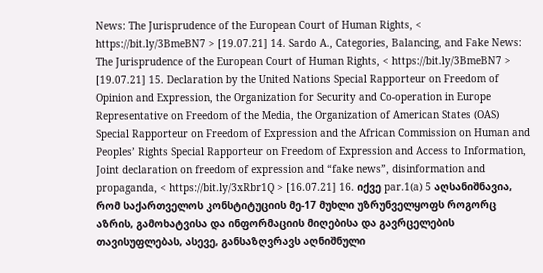News: The Jurisprudence of the European Court of Human Rights, < https://bit.ly/3BmeBN7 > [19.07.21] 14. Sardo A., Categories, Balancing, and Fake News: The Jurisprudence of the European Court of Human Rights, < https://bit.ly/3BmeBN7 > [19.07.21] 15. Declaration by the United Nations Special Rapporteur on Freedom of Opinion and Expression, the Organization for Security and Co-operation in Europe Representative on Freedom of the Media, the Organization of American States (OAS) Special Rapporteur on Freedom of Expression and the African Commission on Human and Peoples’ Rights Special Rapporteur on Freedom of Expression and Access to Information, Joint declaration on freedom of expression and “fake news”, disinformation and propaganda, < https://bit.ly/3xRbr1Q > [16.07.21] 16. იქვე par.1(a) 5 აღსანიშნავია, რომ საქართველოს კონსტიტუციის მე-17 მუხლი უზრუნველყოფს როგორც აზრის, გამოხატვისა და ინფორმაციის მიღებისა და გავრცელების თავისუფლებას, ასევე, განსაზღვრავს აღნიშნული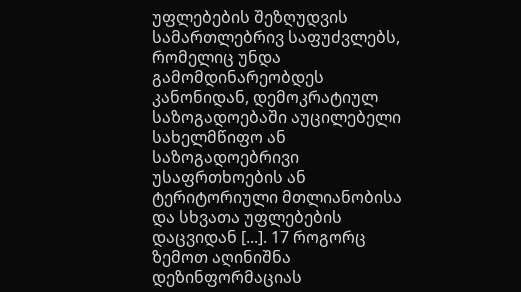უფლებების შეზღუდვის სამართლებრივ საფუძვლებს, რომელიც უნდა გამომდინარეობდეს კანონიდან, დემოკრატიულ საზოგადოებაში აუცილებელი სახელმწიფო ან საზოგადოებრივი უსაფრთხოების ან ტერიტორიული მთლიანობისა და სხვათა უფლებების დაცვიდან [...]. 17 როგორც ზემოთ აღინიშნა დეზინფორმაციას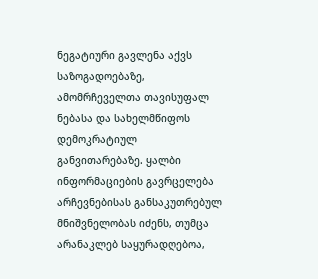ნეგატიური გავლენა აქვს საზოგადოებაზე, ამომრჩეველთა თავისუფალ ნებასა და სახელმწიფოს დემოკრატიულ განვითარებაზე. ყალბი ინფორმაციების გავრცელება არჩევნებისას განსაკუთრებულ მნიშვნელობას იძენს, თუმცა არანაკლებ საყურადღებოა,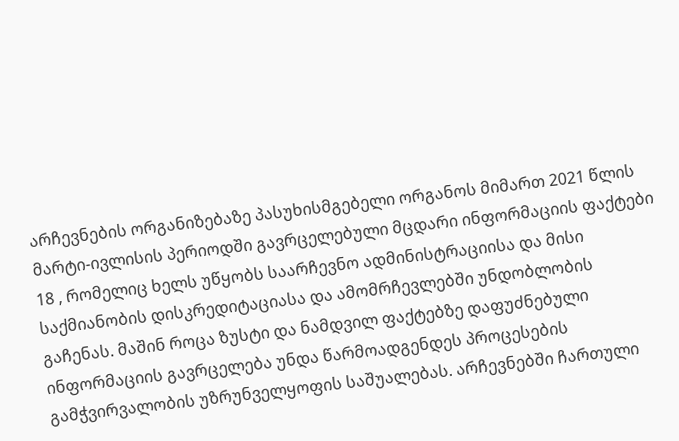არჩევნების ორგანიზებაზე პასუხისმგებელი ორგანოს მიმართ 2021 წლის მარტი-ივლისის პერიოდში გავრცელებული მცდარი ინფორმაციის ფაქტები 18 , რომელიც ხელს უწყობს საარჩევნო ადმინისტრაციისა და მისი საქმიანობის დისკრედიტაციასა და ამომრჩევლებში უნდობლობის გაჩენას. მაშინ როცა ზუსტი და ნამდვილ ფაქტებზე დაფუძნებული ინფორმაციის გავრცელება უნდა წარმოადგენდეს პროცესების გამჭვირვალობის უზრუნველყოფის საშუალებას. არჩევნებში ჩართული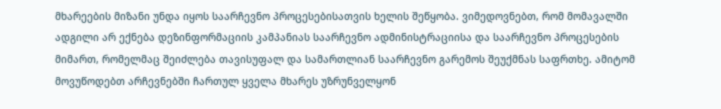მხარეების მიზანი უნდა იყოს საარჩევნო პროცესებისათვის ხელის შეწყობა. ვიმედოვნებთ, რომ მომავალში ადგილი არ ექნება დეზინფორმაციის კამპანიას საარჩევნო ადმინისტრაციისა და საარჩევნო პროცესების მიმართ, რომელმაც შეიძლება თავისუფალ და სამართლიან საარჩევნო გარემოს შეუქმნას საფრთხე. ამიტომ მოვუწოდებთ არჩევნებში ჩართულ ყველა მხარეს უზრუნველყონ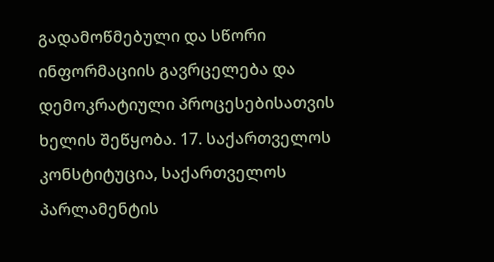გადამოწმებული და სწორი ინფორმაციის გავრცელება და დემოკრატიული პროცესებისათვის ხელის შეწყობა. 17. საქართველოს კონსტიტუცია, საქართველოს პარლამენტის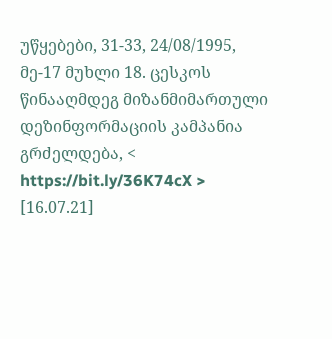უწყებები, 31-33, 24/08/1995, მე-17 მუხლი 18. ცესკოს წინააღმდეგ მიზანმიმართული დეზინფორმაციის კამპანია გრძელდება, < https://bit.ly/36K74cX > [16.07.21]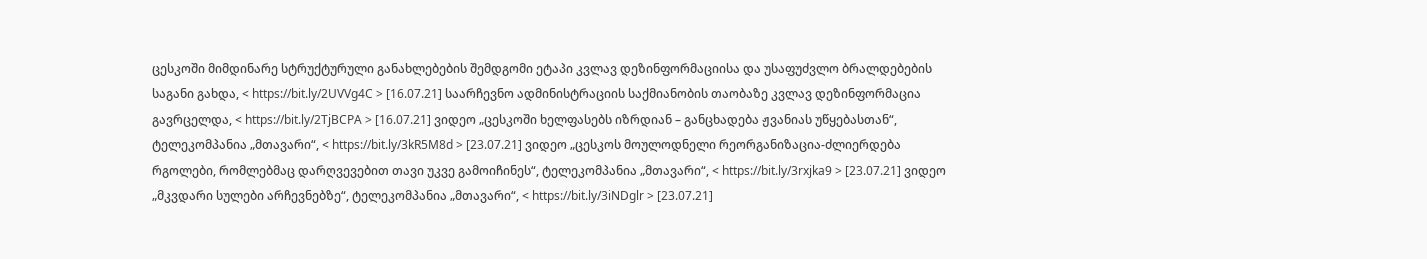ცესკოში მიმდინარე სტრუქტურული განახლებების შემდგომი ეტაპი კვლავ დეზინფორმაციისა და უსაფუძვლო ბრალდებების საგანი გახდა, < https://bit.ly/2UVVg4C > [16.07.21] საარჩევნო ადმინისტრაციის საქმიანობის თაობაზე კვლავ დეზინფორმაცია გავრცელდა, < https://bit.ly/2TjBCPA > [16.07.21] ვიდეო „ცესკოში ხელფასებს იზრდიან – განცხადება ჟვანიას უწყებასთან“, ტელეკომპანია „მთავარი“, < https://bit.ly/3kR5M8d > [23.07.21] ვიდეო „ცესკოს მოულოდნელი რეორგანიზაცია-ძლიერდება რგოლები, რომლებმაც დარღვევებით თავი უკვე გამოიჩინეს“, ტელეკომპანია „მთავარი“, < https://bit.ly/3rxjka9 > [23.07.21] ვიდეო „მკვდარი სულები არჩევნებზე“, ტელეკომპანია „მთავარი“, < https://bit.ly/3iNDglr > [23.07.21]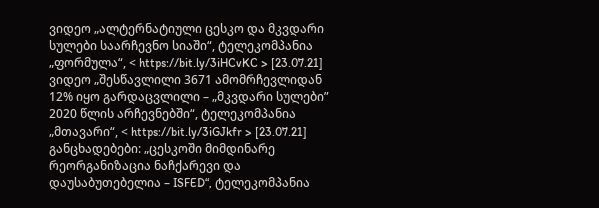ვიდეო „ალტერნატიული ცესკო და მკვდარი სულები საარჩევნო სიაში“, ტელეკომპანია „ფორმულა“, < https://bit.ly/3iHCvKC > [23.07.21] ვიდეო „შესწავლილი 3671 ამომრჩევლიდან 12% იყო გარდაცვლილი – „მკვდარი სულები” 2020 წლის არჩევნებში“, ტელეკომპანია „მთავარი“, < https://bit.ly/3iGJkfr > [23.07.21] განცხადებები: „ცესკოში მიმდინარე რეორგანიზაცია ნაჩქარევი და დაუსაბუთებელია – ISFED“, ტელეკომპანია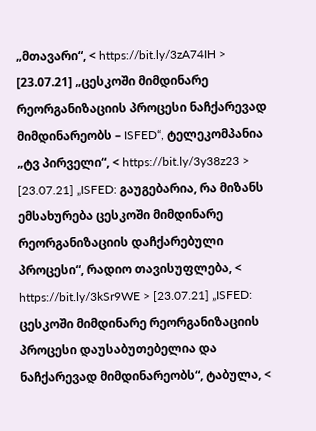„მთავარი“, < https://bit.ly/3zA74IH > [23.07.21] „ცესკოში მიმდინარე რეორგანიზაციის პროცესი ნაჩქარევად მიმდინარეობს – ISFED“, ტელეკომპანია „ტვ პირველი“, < https://bit.ly/3y38z23 > [23.07.21] „ISFED: გაუგებარია, რა მიზანს ემსახურება ცესკოში მიმდინარე რეორგანიზაციის დაჩქარებული პროცესი“, რადიო თავისუფლება, < https://bit.ly/3kSr9WE > [23.07.21] „ISFED: ცესკოში მიმდინარე რეორგანიზაციის პროცესი დაუსაბუთებელია და ნაჩქარევად მიმდინარეობს“, ტაბულა, <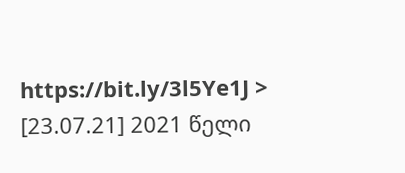https://bit.ly/3l5Ye1J > [23.07.21] 2021 წელი